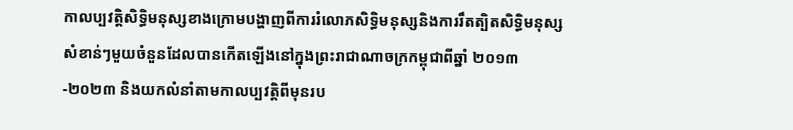កាលប្បវត្តិសិទ្ធិមនុស្សខាងក្រោមបង្ហាញពីការរំលោភសិទ្ធិមនុស្សនិងការរឹតត្បិតសិទ្ធិមនុស្សសំខាន់ៗមួយចំនួនដែលបានកើតឡើងនៅក្នុងព្រះរាជាណាចក្រកម្ពុជាពីឆ្នាំ ២០១៣-២០២៣ និងយកលំនាំតាមកាលប្បវត្តិពីមុនរប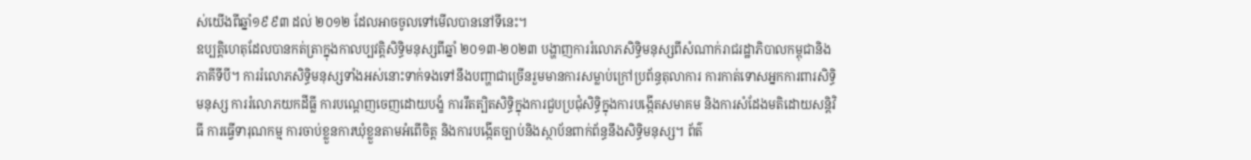ស់យើងពីឆ្នាំ១៩៩៣ ដល់ ២០១២ ដែលអាចចូលទៅមើលបាននៅទីនេះ។
ឧប្បត្តិហេតុដែលបានកត់ត្រាក្នុងកាលប្បវត្តិសិទ្ធិមនុស្សពីឆ្នាំ ២០១៣-២០២៣ បង្ហាញការរំលោភសិទ្ធិមនុស្សពីសំណាក់រាជរដ្ឋាភិបាលកម្ពុជានិងភាគីទីបី។ ការរំលោភសិទ្ធិមនុស្សទាំងអស់នោះទាក់ទងទៅនឹងបញ្ហាជាច្រើនរួមមានការសម្លាប់ក្រៅប្រព័ន្ធតុលាការ ការកាត់ទោសអ្នកការពារសិទ្ធិមនុស្ស ការរំលោភយកដីធ្លី ការបណ្តេញចេញដោយបង្ខំ ការរឹតត្បិតសិទ្ធិក្នុងការជួបប្រជុំសិទ្ធិក្នុងការបង្កើតសមាគម និងការសំដែងមតិដោយសន្តិវិធី ការធ្វើទារុណកម្ម ការចាប់ខ្លួនការឃុំខ្លួនតាមអំពើចិត្ត និងការបង្កើតច្បាប់និងស្ថាប័នពាក់ព័ន្ធនឹងសិទ្ធិមនុស្ស។ ព័ត៌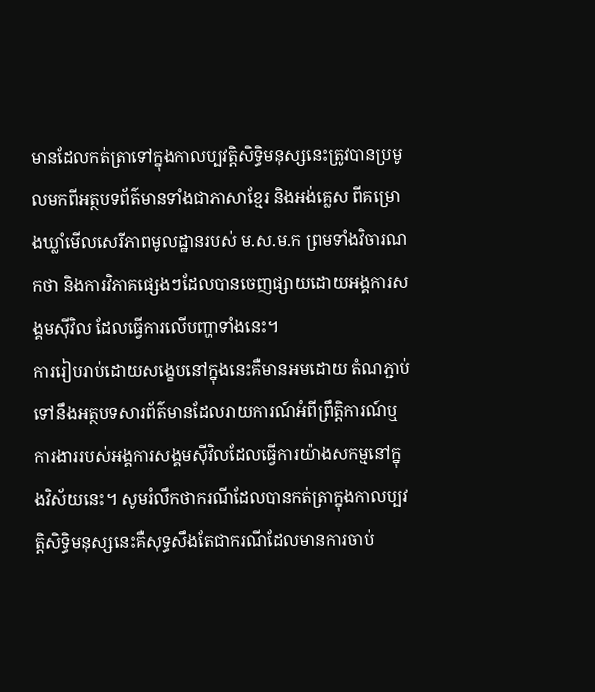មានដែលកត់ត្រាទៅក្នុងកាលប្បវត្តិសិទ្ធិមនុស្សនេះត្រូវបានប្រមូលមកពីអត្ថបទព័ត៌មានទាំងជាភាសាខ្មែរ និងអង់គ្លេស ពីគម្រោងឃ្លាំមើលសេរីភាពមូលដ្ឋានរបស់ ម.ស.ម.ក ព្រមទាំងវិចារណកថា និងការវិភាគផ្សេងៗដែលបានចេញផ្សាយដោយអង្គការសង្គមស៊ីវិល ដែលធ្វើការលើបញ្ហាទាំងនេះ។
ការរៀបរាប់ដោយសង្ខេបនៅក្នុងនេះគឺមានអមដោយ តំណភ្ជាប់ទៅនឹងអត្ថបទសារព័ត៌មានដែលរាយការណ៍អំពីព្រឹត្តិការណ៍ឬការងាររបស់អង្គការសង្គមស៊ីវិលដែលធ្វើការយ៉ាងសកម្មនៅក្នុងវិស័យនេះ។ សូមរំលឹកថាករណីដែលបានកត់ត្រាក្នុងកាលប្បវត្តិសិទ្ធិមនុស្សនេះគឺសុទ្ធសឹងតែជាករណីដែលមានការចាប់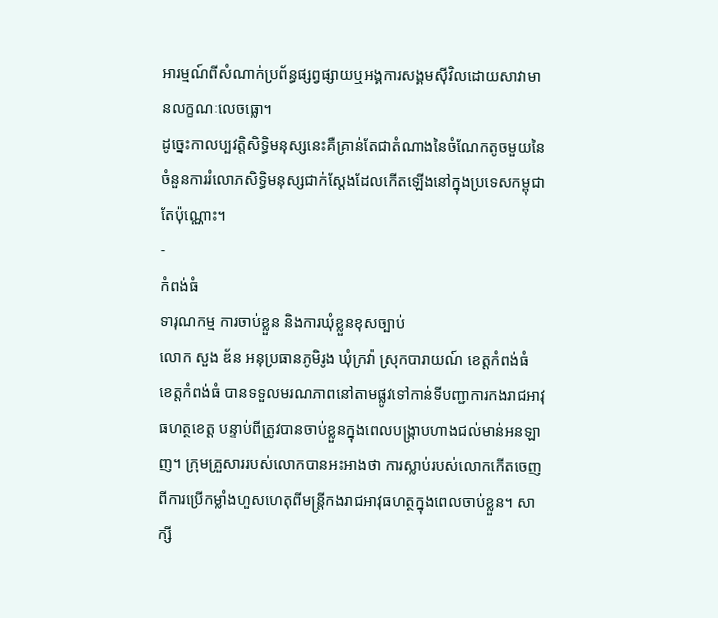អារម្មណ៍ពីសំណាក់ប្រព័ន្ធផ្សព្វផ្សាយឬអង្គការសង្គមស៊ីវិលដោយសាវាមានលក្ខណៈលេចធ្លោ។
ដូច្នេះកាលប្បវត្តិសិទ្ធិមនុស្សនេះគឺគ្រាន់តែជាតំណាងនៃចំណែកតូចមួយនៃចំនួនការរំលោភសិទ្ធិមនុស្សជាក់ស្តែងដែលកើតឡើងនៅក្នុងប្រទេសកម្ពុជាតែប៉ុណ្ណោះ។
-
កំពង់ធំ
ទារុណកម្ម ការចាប់ខ្លួន និងការឃុំខ្លួនខុសច្បាប់
លោក សួង ឌ័ន អនុប្រធានភូមិរូង ឃុំក្រវ៉ា ស្រុកបារាយណ៍ ខេត្តកំពង់ធំ ខេត្តកំពង់ធំ បានទទួលមរណភាពនៅតាមផ្លូវទៅកាន់ទីបញ្ជាការកងរាជអាវុធហត្ថខេត្ត បន្ទាប់ពីត្រូវបានចាប់ខ្លួនក្នុងពេលបង្ក្រាបហាងជល់មាន់អនឡាញ។ ក្រុមគ្រួសាររបស់លោកបានអះអាងថា ការស្លាប់របស់លោកកើតចេញពីការប្រើកម្លាំងហួសហេតុពីមន្ត្រីកងរាជអាវុធហត្ថក្នុងពេលចាប់ខ្លួន។ សាក្សី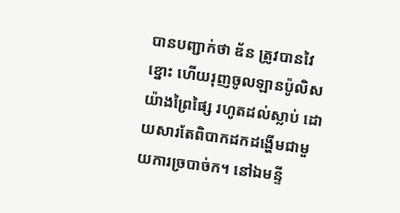បានបញ្ជាក់ថា ឌ័ន ត្រូវបានវៃខ្នោះ ហើយរុញចូលឡានប៉ូលិសយ៉ាងព្រៃផ្សៃ រហូតដល់ស្លាប់ ដោយសារតែពិបាកដកដង្ហើមជាមួយការច្របាច់ក។ នៅឯមន្ទី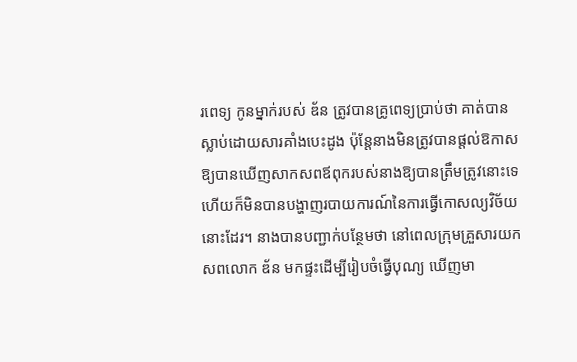រពេទ្យ កូនម្នាក់របស់ ឌ័ន ត្រូវបានគ្រូពេទ្យប្រាប់ថា គាត់បានស្លាប់ដោយសារគាំងបេះដូង ប៉ុន្តែនាងមិនត្រូវបានផ្តល់ឱកាសឱ្យបានឃើញសាកសពឪពុករបស់នាងឱ្យបានត្រឹមត្រូវនោះទេ ហើយក៏មិនបានបង្ហាញរបាយការណ៍នៃការធ្វើកោសល្យវិច័យនោះដែរ។ នាងបានបញ្ជាក់បន្ថែមថា នៅពេលក្រុមគ្រួសារយកសពលោក ឌ័ន មកផ្ទះដើម្បីរៀបចំធ្វើបុណ្យ ឃើញមា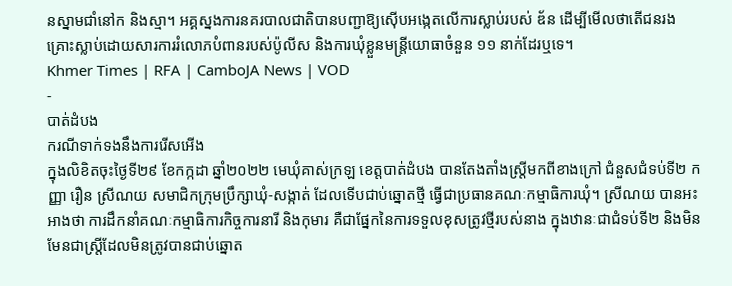នស្នាមជាំនៅក និងស្មា។ អគ្គស្នងការនគរបាលជាតិបានបញ្ជាឱ្យស៊ើបអង្កេតលើការស្លាប់របស់ ឌ័ន ដើម្បីមើលថាតើជនរងគ្រោះស្លាប់ដោយសារការរំលោភបំពានរបស់ប៉ូលីស និងការឃុំខ្លួនមន្ត្រីយោធាចំនួន ១១ នាក់ដែរឬទេ។
Khmer Times | RFA | CamboJA News | VOD
-
បាត់ដំបង
ករណីទាក់ទងនឹងការរើសអើង
ក្នុងលិខិតចុះថ្ងៃទី២៩ ខែកក្កដា ឆ្នាំ២០២២ មេឃុំគាស់ក្រឡ ខេត្តបាត់ដំបង បានតែងតាំងស្ត្រីមកពីខាងក្រៅ ជំនួសជំទប់ទី២ កញ្ញា រឿន ស្រីណយ សមាជិកក្រុមប្រឹក្សាឃុំ-សង្កាត់ ដែលទើបជាប់ឆ្នោតថ្មី ធ្វើជាប្រធានគណៈកម្មាធិការឃុំ។ ស្រីណយ បានអះអាងថា ការដឹកនាំគណៈកម្មាធិការកិច្ចការនារី និងកុមារ គឺជាផ្នែកនៃការទទួលខុសត្រូវថ្មីរបស់នាង ក្នុងឋានៈជាជំទប់ទី២ និងមិនមែនជាស្ត្រីដែលមិនត្រូវបានជាប់ឆ្នោត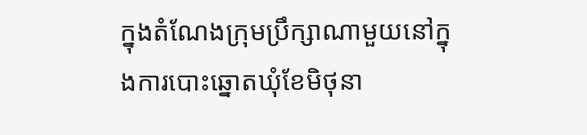ក្នុងតំណែងក្រុមប្រឹក្សាណាមួយនៅក្នុងការបោះឆ្នោតឃុំខែមិថុនា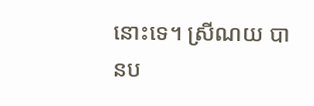នោះទេ។ ស្រីណយ បានប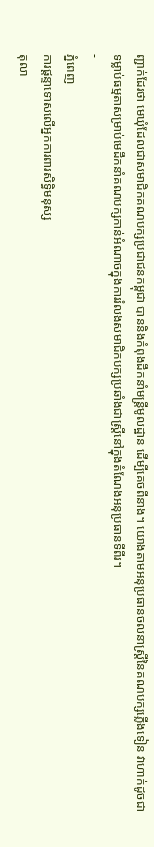ញ្ជាក់ដែរថា មេឃុំដែលជាសមាជិកគណបក្សប្រជាជនកម្ពុជា បាននិងកំពុងដឹកនាំមន្ត្រីមូលដ្ឋាន ដើម្បីគេចពីនាង។ យោងតាមអនុប្រធានចលនាស្ត្រីនៃគណបក្សភ្លើងទៀន វាហាក់ដូចជាទម្លាប់ធម្មតាសម្រាប់មេដឹកនាំគណបក្សកាន់អំណាចក្នុងការរំលងសមាជិកបក្សប្រឆាំងជាស្ត្រីនៅក្នុងតំណែងអនុប្រធានទីពីរ។
-
ភ្នំពេញ
ការផ្តន្ទាទោសលើអ្នកការពារសិទ្ធិមនុស្ស
តុលា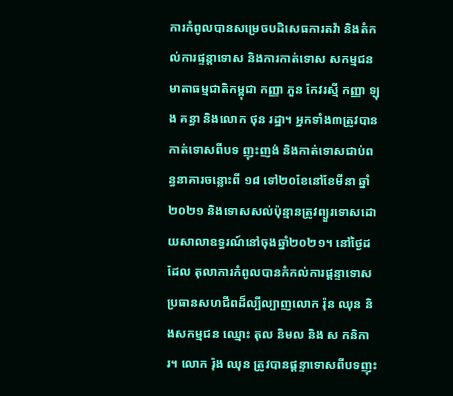ការកំពូលបានសម្រេចបដិសេធការតវ៉ា និងតំកល់ការផ្ទន្តាទោស និងការកាត់ទោស សកម្មជនមាតាធម្មជាតិកម្ពុជា កញ្ញា ភួន កែវរស្មី កញ្ញា ឡុង គន្ធា និងលោក ថុន រដ្ឋា។ អ្នកទាំង៣ត្រូវបានកាត់ទោសពីបទ ញុះញង់ និងកាត់ទោសជាប់ពន្ធនាគារចន្លោះពី ១៨ ទៅ២០ខែនៅខែមីនា ឆ្នាំ២០២១ និងទោសសល់ប៉ុន្មានត្រូវព្យួរទោសដោយសាលាឧទ្ធរណ៍នៅចុងឆ្នាំ២០២១។ នៅថ្ងៃដដែល តុលាការកំពូលបានកំកល់ការផ្ដន្ទាទោសប្រធានសហជីពដ៏ល្បីល្បាញលោក រ៉ុន ឈុន និងសកម្មជន ឈ្មោះ តុល និមល និង ស កនិការ។ លោក រ៉ុង ឈុន ត្រូវបានផ្ដន្ទាទោសពីបទញុះ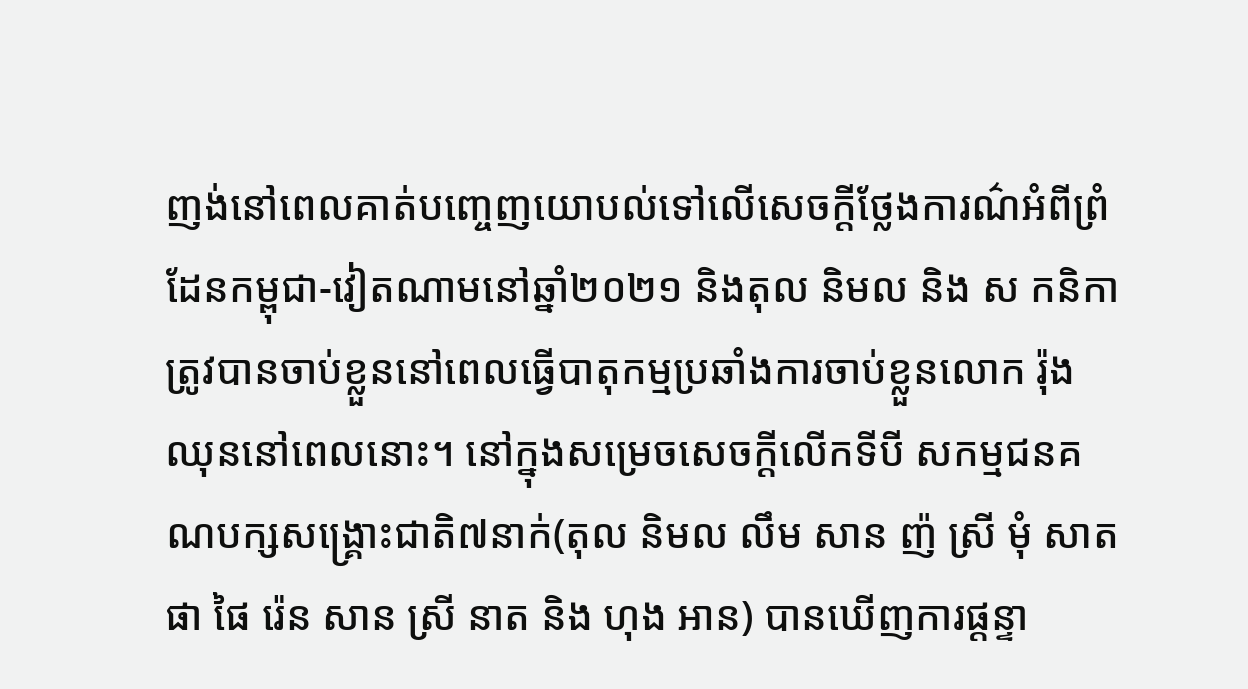ញង់នៅពេលគាត់បញ្ចេញយោបល់ទៅលើសេចក្ដីថ្លែងការណ៌អំពីព្រំដែនកម្ពុជា-វៀតណាមនៅឆ្នាំ២០២១ និងតុល និមល និង ស កនិកា ត្រូវបានចាប់ខ្លួននៅពេលធ្វើបាតុកម្មប្រឆាំងការចាប់ខ្លួនលោក រ៉ុង ឈុននៅពេលនោះ។ នៅក្នុងសម្រេចសេចក្ដីលើកទីបី សកម្មជនគណបក្សសង្រ្គោះជាតិ៧នាក់(តុល និមល លឹម សាន ញ៉ ស្រី មុំ សាត ផា ផៃ រ៉េន សាន ស្រី នាត និង ហុង អាន) បានឃើញការផ្តន្ទា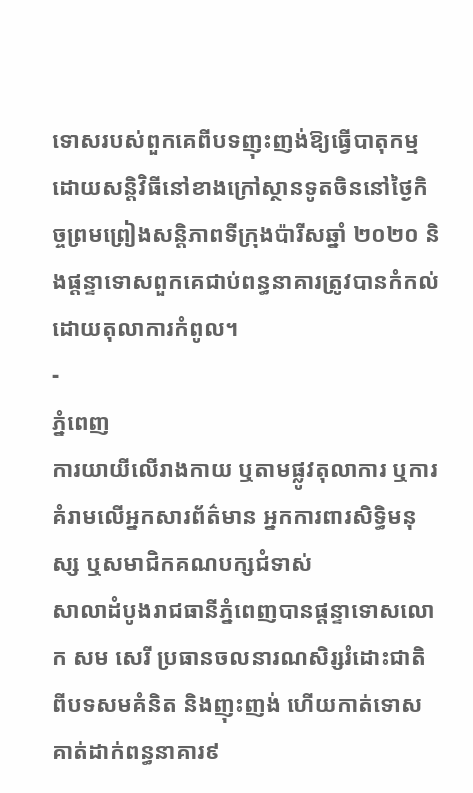ទោសរបស់ពួកគេពីបទញុះញង់ឱ្យធ្វើបាតុកម្មដោយសន្តិវិធីនៅខាងក្រៅស្ថានទូតចិននៅថ្ងៃកិច្ចព្រមព្រៀងសន្តិភាពទីក្រុងប៉ារីសឆ្នាំ ២០២០ និងផ្ដន្ទាទោសពួកគេជាប់ពន្ធនាគារត្រូវបានកំកល់ដោយតុលាការកំពូល។
-
ភ្នំពេញ
ការយាយីលើរាងកាយ ឬតាមផ្លូវតុលាការ ឬការគំរាមលើអ្នកសារព័ត៌មាន អ្នកការពារសិទ្ធិមនុស្ស ឬសមាជិកគណបក្សជំទាស់
សាលាដំបូងរាជធានីភ្នំពេញបានផ្ដន្ទាទោសលោក សម សេរី ប្រធានចលនារណសិរ្សរំដោះជាតិ ពីបទសមគំនិត និងញុះញង់ ហើយកាត់ទោសគាត់ដាក់ពន្ធនាគារ៩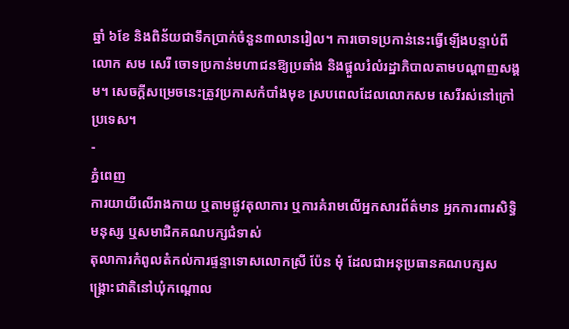ឆ្នាំ ៦ខែ និងពិន័យជាទឹកប្រាក់ចំនួន៣លានរៀល។ ការចោទប្រកាន់នេះធ្វើឡើងបន្ទាប់ពីលោក សម សេរី ចោទប្រកាន់មហាជនឱ្យប្រឆាំង និងផ្ដួលរំលំរដ្ឋាភិបាលតាមបណ្ដាញសង្គម។ សេចក្ដីសម្រេចនេះត្រូវប្រកាសកំបាំងមុខ ស្របពេលដែលលោកសម សេរីរស់នៅក្រៅប្រទេស។
-
ភ្នំពេញ
ការយាយីលើរាងកាយ ឬតាមផ្លូវតុលាការ ឬការគំរាមលើអ្នកសារព័ត៌មាន អ្នកការពារសិទ្ធិមនុស្ស ឬសមាជិកគណបក្សជំទាស់
តុលាការកំពូលតំកល់ការផ្ទន្ទាទោសលោកស្រី ប៉ែន មុំ ដែលជាអនុប្រធានគណបក្សសង្រ្គោះជាតិនៅឃុំកណ្តោល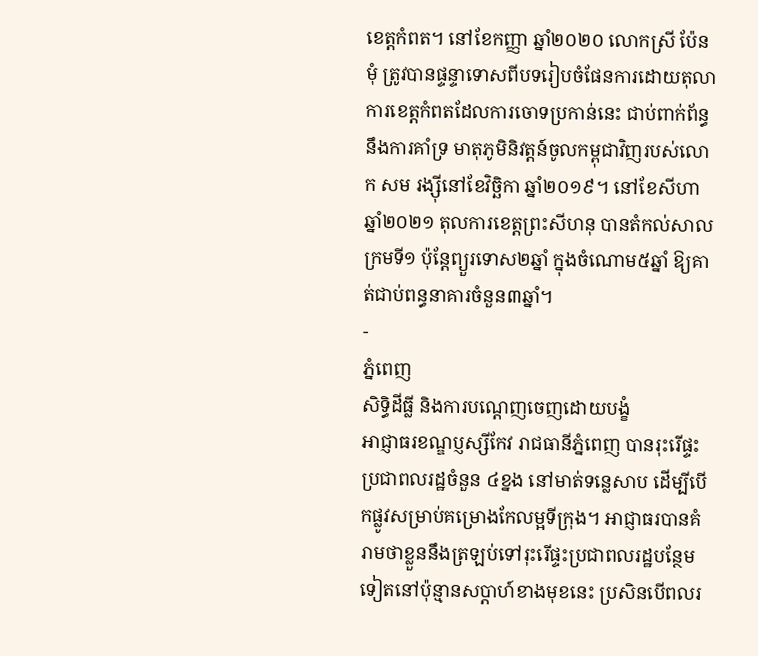ខេត្តកំពត។ នៅខែកញ្ញា ឆ្នាំ២០២០ លោកស្រី ប៉ែន មុំ ត្រូវបានផ្ទន្ទាទោសពីបទរៀបចំផែនការដោយតុលាការខេត្តកំពតដែលការចោទប្រកាន់នេះ ជាប់ពាក់ព័ន្ធនឹងការគាំទ្រ មាតុភូមិនិវត្តន៍ចូលកម្ពុជាវិញរបស់លោក សម រង្ស៊ីនៅខែវិច្ឆិកា ឆ្នាំ២០១៩។ នៅខែសីហា ឆ្នាំ២០២១ តុលការខេត្តព្រះសីហនុ បានតំកល់សាលក្រមទី១ ប៉ុន្តែព្យួរទោស២ឆ្នាំ ក្នុងចំណោម៥ឆ្នាំ ឱ្យគាត់ជាប់ពន្ធនាគារចំនួន៣ឆ្នាំ។
-
ភ្នំពេញ
សិទ្ធិដីធ្លី និងការបណ្តេញចេញដោយបង្ខំ
អាជ្ញាធរខណ្ឌប្ញស្សីកែវ រាជធានីភ្នំពេញ បានរុះរើផ្ទះប្រជាពលរដ្ឋចំនួន ៤ខ្នង នៅមាត់ទន្លេសាប ដើម្បីបើកផ្លូវសម្រាប់គម្រោងកែលម្អទីក្រុង។ អាជ្ញាធរបានគំរាមថាខ្លួននឹងត្រឡប់ទៅរុះរើផ្ទះប្រជាពលរដ្ឋបន្ថែមទៀតនៅប៉ុន្មានសប្តាហ៍ខាងមុខនេះ ប្រសិនបើពលរ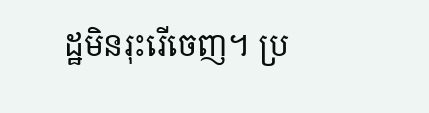ដ្ឋមិនរុះរើចេញ។ ប្រ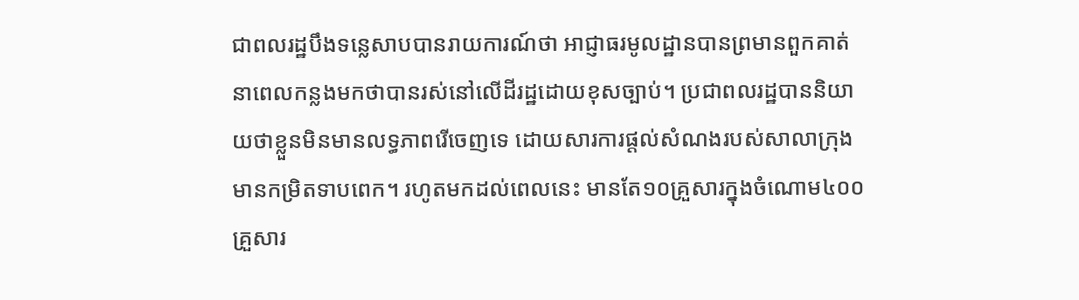ជាពលរដ្ឋបឹងទន្លេសាបបានរាយការណ៍ថា អាជ្ញាធរមូលដ្ឋានបានព្រមានពួកគាត់នាពេលកន្លងមកថាបានរស់នៅលើដីរដ្ឋដោយខុសច្បាប់។ ប្រជាពលរដ្ឋបាននិយាយថាខ្លួនមិនមានលទ្ធភាពរើចេញទេ ដោយសារការផ្តល់សំណងរបស់សាលាក្រុងមានកម្រិតទាបពេក។ រហូតមកដល់ពេលនេះ មានតែ១០គ្រួសារក្នុងចំណោម៤០០គ្រួសារ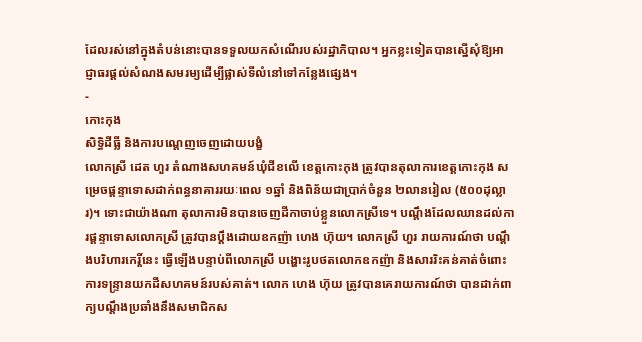ដែលរស់នៅក្នុងតំបន់នោះបានទទួលយកសំណើរបស់រដ្ឋាភិបាល។ អ្នកខ្លះទៀតបានស្នើសុំឱ្យអាជ្ញាធរផ្តល់សំណងសមរម្យដើម្បីផ្លាស់ទីលំនៅទៅកន្លែងផ្សេង។
-
កោះកុង
សិទ្ធិដីធ្លី និងការបណ្តេញចេញដោយបង្ខំ
លោកស្រី ដេត ហួរ តំណាងសហគមន៍ឃុំជីខលើ ខេត្តកោះកុង ត្រូវបានតុលាការខេត្តកោះកុង សម្រេចផ្ដន្ទាទោសដាក់ពន្ធនាគាររយៈពេល ១ឆ្នាំ និងពិន័យជាប្រាក់ចំនួន ២លានរៀល (៥០០ដុល្លារ)។ ទោះជាយ៉ាងណា តុលាការមិនបានចេញដីកាចាប់ខ្លួនលោកស្រីទេ។ បណ្តឹងដែលឈានដល់ការផ្ដន្ទាទោសលោកស្រី ត្រូវបានប្តឹងដោយឧកញ៉ា ហេង ហ៊ុយ។ លោកស្រី ហួរ រាយការណ៍ថា បណ្តឹងបរិហារកេរ្តិ៍នេះ ធ្វើឡើងបន្ទាប់ពីលោកស្រី បង្ហោះរូបថតលោកឧកញ៉ា និងសាររិះគន់គាត់ចំពោះការទន្ទ្រានយកដីសហគមន៍របស់គាត់។ លោក ហេង ហ៊ុយ ត្រូវបានគេរាយការណ៍ថា បានដាក់ពាក្យបណ្តឹងប្រឆាំងនឹងសមាជិកស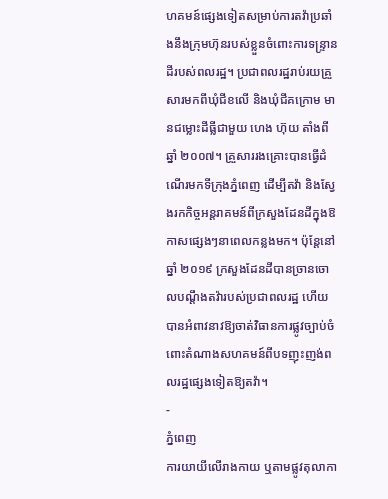ហគមន៍ផ្សេងទៀតសម្រាប់ការតវ៉ាប្រឆាំងនឹងក្រុមហ៊ុនរបស់ខ្លួនចំពោះការទន្ទ្រានដីរបស់ពលរដ្ឋ។ ប្រជាពលរដ្ឋរាប់រយគ្រួសារមកពីឃុំជីខលើ និងឃុំជីគក្រោម មានជម្លោះដីធ្លីជាមួយ ហេង ហ៊ុយ តាំងពីឆ្នាំ ២០០៧។ គ្រួសាររងគ្រោះបានធ្វើដំណើរមកទីក្រុងភ្នំពេញ ដើម្បីតវ៉ា និងស្វែងរកកិច្ចអន្តរាគមន៍ពីក្រសួងដែនដីក្នុងឱកាសផ្សេងៗនាពេលកន្លងមក។ ប៉ុន្តែនៅឆ្នាំ ២០១៩ ក្រសួងដែនដីបានច្រានចោលបណ្តឹងតវ៉ារបស់ប្រជាពលរដ្ឋ ហើយបានអំពាវនាវឱ្យចាត់វិធានការផ្លូវច្បាប់ចំពោះតំណាងសហគមន៍ពីបទញុះញង់ពលរដ្ឋផ្សេងទៀតឱ្យតវ៉ា។
-
ភ្នំពេញ
ការយាយីលើរាងកាយ ឬតាមផ្លូវតុលាកា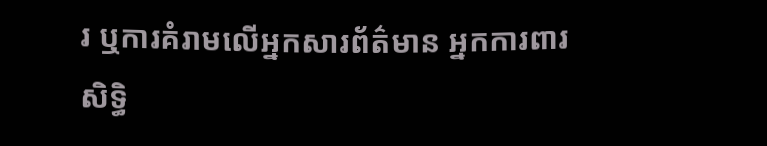រ ឬការគំរាមលើអ្នកសារព័ត៌មាន អ្នកការពារសិទ្ធិ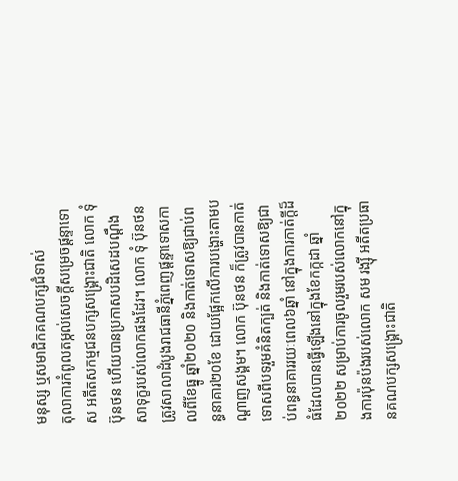មនុស្ស ឬសមាជិកគណបក្សជំទាស់
តុលាការកំពូលតម្កល់សេចក្តីសម្រេចផ្តន្ទាទោស អតីតសកម្មជនបក្សសង្គ្រោះជាតិ លោក ទុំ ប៊ុនថន ហើយបានប្រកាសបដិសេដបណ្ដឹងសាទុក្ខរបស់លោកផងដែរ។ លោក ទុំ ប៊ុនថន ត្រូវសាលាដំបូងរាជធានីភ្នំពេញផ្តន្ទាទោសកាលពីខែធ្នូ ឆ្នាំ២០២០ និងកាត់ទោសឱ្យជាប់ពន្ធនាគារ២០ខែ ដោយផ្អែកលើការបង្ហោះតាមបណ្តាញសង្គម។ លោក ប៊ុនថន ក៏ត្រូវបានកាត់ទោសពីបទរួមគំនិតក្បត់ និងកាត់ទោសឱ្យជាប់ពន្ធនាគាររយៈពេល៦ឆ្នាំ នៅក្នុងការកាត់ក្តីដ៏ធំដែលបានធ្វើឡើងនៅក្នុងខែកក្កដា ឆ្នាំ២០២២ សម្រាប់ការចូលរួមរបស់លោកនៅក្នុងការប៉ុនប៉ងរបស់លោក សម រង្ស៊ី អតីតប្រធានគណបក្សសង្គ្រោះជាតិ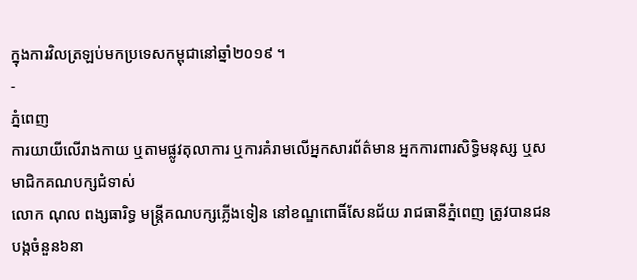ក្នុងការវិលត្រឡប់មកប្រទេសកម្ពុជានៅឆ្នាំ២០១៩ ។
-
ភ្នំពេញ
ការយាយីលើរាងកាយ ឬតាមផ្លូវតុលាការ ឬការគំរាមលើអ្នកសារព័ត៌មាន អ្នកការពារសិទ្ធិមនុស្ស ឬសមាជិកគណបក្សជំទាស់
លោក ណុល ពង្សធារិទ្ធ មន្ត្រីគណបក្សភ្លើងទៀន នៅខណ្ឌពោធិ៍សែនជ័យ រាជធានីភ្នំពេញ ត្រូវបានជនបង្កចំនួន៦នា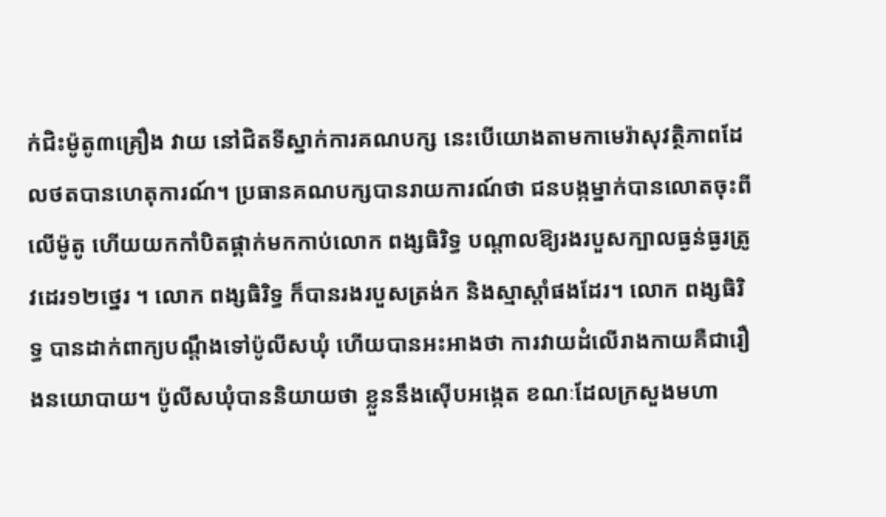ក់ជិះម៉ូតូ៣គ្រឿង វាយ នៅជិតទីស្នាក់ការគណបក្ស នេះបើយោងតាមកាមេរ៉ាសុវត្ថិភាពដែលថតបានហេតុការណ៍។ ប្រធានគណបក្សបានរាយការណ៍ថា ជនបង្កម្នាក់បានលោតចុះពីលើម៉ូតូ ហើយយកកាំបិតផ្គាក់មកកាប់លោក ពង្សធិរិទ្ធ បណ្ដាលឱ្យរងរបួសក្បាលធ្ងន់ធ្ងរត្រូវដេរ១២ថ្នេរ ។ លោក ពង្សធិរិទ្ធ ក៏បានរងរបួសត្រង់ក និងស្មាស្តាំផងដែរ។ លោក ពង្សធិរិទ្ធ បានដាក់ពាក្យបណ្តឹងទៅប៉ូលីសឃុំ ហើយបានអះអាងថា ការវាយដំលើរាងកាយគឺជារឿងនយោបាយ។ ប៉ូលីសឃុំបាននិយាយថា ខ្លួននឹងស៊ើបអង្កេត ខណៈដែលក្រសួងមហា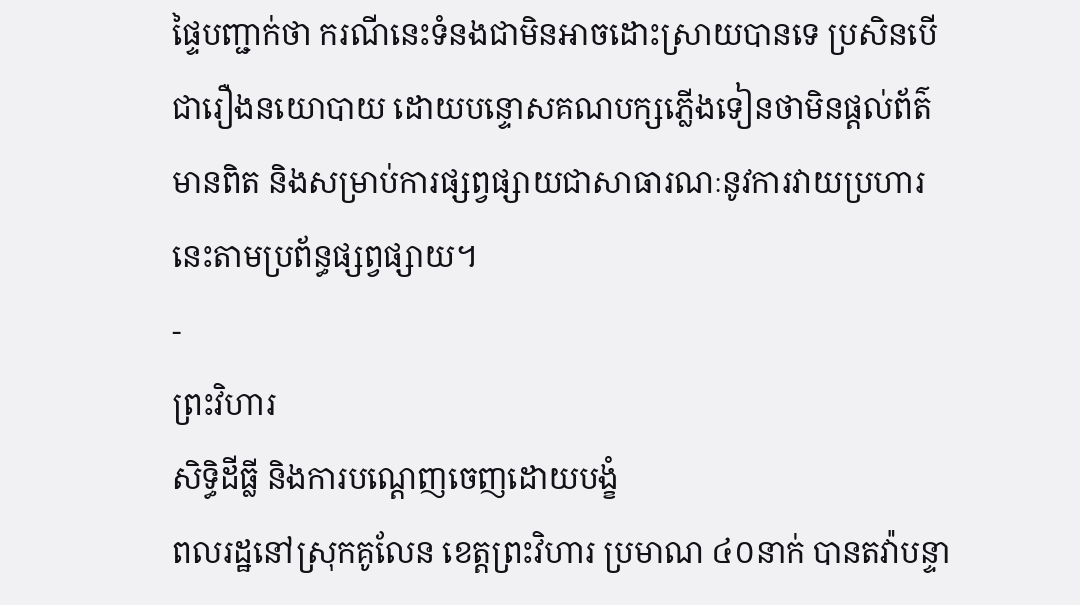ផ្ទៃបញ្ជាក់ថា ករណីនេះទំនងជាមិនអាចដោះស្រាយបានទេ ប្រសិនបើជារឿងនយោបាយ ដោយបន្ទោសគណបក្សភ្លើងទៀនថាមិនផ្តល់ព័ត៌មានពិត និងសម្រាប់ការផ្សព្វផ្សាយជាសាធារណៈនូវការវាយប្រហារនេះតាមប្រព័ន្ធផ្សព្វផ្សាយ។
-
ព្រះវិហារ
សិទ្ធិដីធ្លី និងការបណ្តេញចេញដោយបង្ខំ
ពលរដ្ឋនៅស្រុកគូលែន ខេត្តព្រះវិហារ ប្រមាណ ៤០នាក់ បានតវ៉ាបន្ទា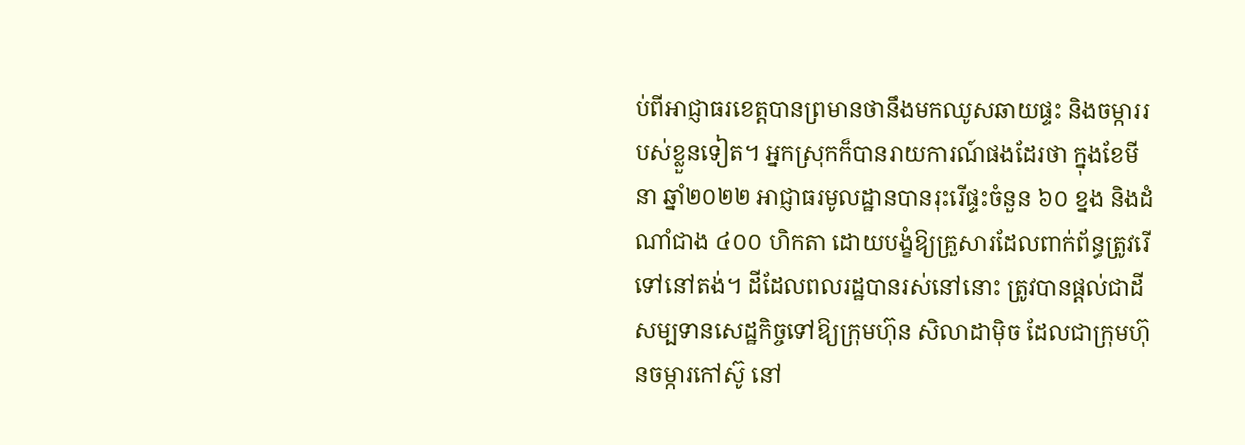ប់ពីអាជ្ញាធរខេត្តបានព្រមានថានឹងមកឈូសឆាយផ្ទះ និងចម្ការរបស់ខ្លួនទៀត។ អ្នកស្រុកក៏បានរាយការណ៍ផងដែរថា ក្នុងខែមីនា ឆ្នាំ២០២២ អាជ្ញាធរមូលដ្ឋានបានរុះរើផ្ទះចំនួន ៦០ ខ្នង និងដំណាំជាង ៤០០ ហិកតា ដោយបង្ខំឱ្យគ្រួសារដែលពាក់ព័ន្ធត្រូវរើទៅនៅតង់។ ដីដែលពលរដ្ឋបានរស់នៅនោះ ត្រូវបានផ្តល់ជាដីសម្បទានសេដ្ឋកិច្ចទៅឱ្យក្រុមហ៊ុន សិលាដាម៉ិច ដែលជាក្រុមហ៊ុនចម្ការកៅស៊ូ នៅ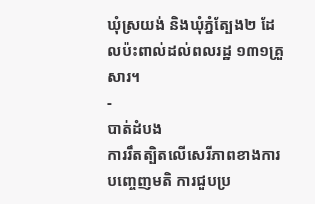ឃុំស្រយង់ និងឃុំភ្នំត្បែង២ ដែលប៉ះពាល់ដល់ពលរដ្ឋ ១៣១គ្រួសារ។
-
បាត់ដំបង
ការរឹតត្បិតលើសេរីភាពខាងការបញ្ចេញមតិ ការជួបប្រ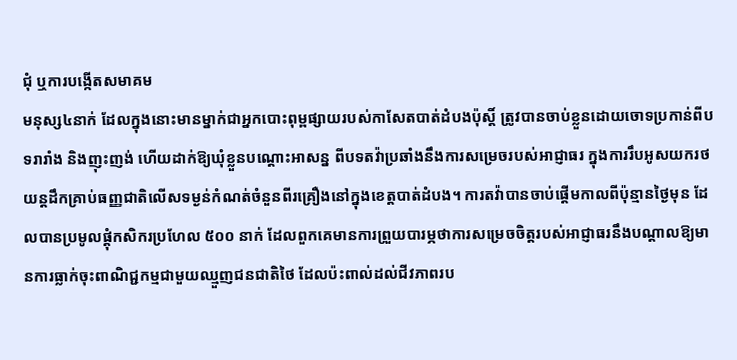ជុំ ឬការបង្កើតសមាគម
មនុស្ស៤នាក់ ដែលក្នុងនោះមានម្នាក់ជាអ្នកបោះពុម្ពផ្សាយរបស់កាសែតបាត់ដំបងប៉ុស្តិ៍ ត្រូវបានចាប់ខ្លួនដោយចោទប្រកាន់ពីបទរារាំង និងញុះញង់ ហើយដាក់ឱ្យឃុំខ្លួនបណ្តោះអាសន្ន ពីបទតវ៉ាប្រឆាំងនឹងការសម្រេចរបស់អាជ្ញាធរ ក្នុងការរឹបអូសយករថយន្តដឹកគ្រាប់ធញ្ញជាតិលើសទម្ងន់កំណត់ចំនួនពីរគ្រឿងនៅក្នុងខេត្តបាត់ដំបង។ ការតវ៉ាបានចាប់ផ្តើមកាលពីប៉ុន្មានថ្ងៃមុន ដែលបានប្រមូលផ្តុំកសិករប្រហែល ៥០០ នាក់ ដែលពួកគេមានការព្រួយបារម្ភថាការសម្រេចចិត្តរបស់អាជ្ញាធរនឹងបណ្តាលឱ្យមានការធ្លាក់ចុះពាណិជ្ជកម្មជាមួយឈ្មួញជនជាតិថៃ ដែលប៉ះពាល់ដល់ជីវភាពរប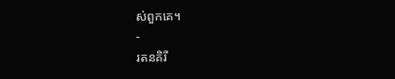ស់ពួកគេ។
-
រតនគិរី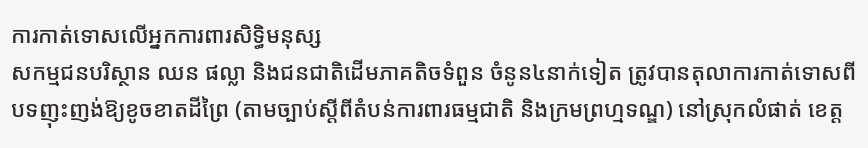ការកាត់ទោសលើអ្នកការពារសិទ្ធិមនុស្ស
សកម្មជនបរិស្ថាន ឈន ផល្លា និងជនជាតិដើមភាគតិចទំពួន ចំនូន៤នាក់ទៀត ត្រូវបានតុលាការកាត់ទោសពីបទញុះញង់ឱ្យខូចខាតដីព្រៃ (តាមច្បាប់ស្តីពីតំបន់ការពារធម្មជាតិ និងក្រមព្រហ្មទណ្ឌ) នៅស្រុកលំផាត់ ខេត្ត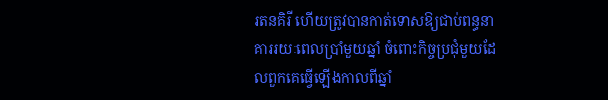រតនគិរី ហើយត្រូវបានកាត់ទោសឱ្យជាប់ពន្ធនាគាររយៈពេលប្រាំមួយឆ្នាំ ចំពោះកិច្ចប្រជុំមួយដែលពួកគេធ្វើឡើងកាលពីឆ្នាំ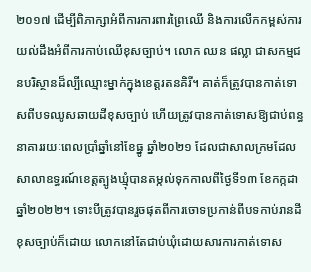២០១៧ ដើម្បីពិភាក្សាអំពីការការពារព្រៃឈើ និងការលើកកម្ពស់ការយល់ដឹងអំពីការកាប់ឈើខុសច្បាប់។ លោក ឈន ផល្លា ជាសកម្មជនបរិស្ថានដ៏ល្បីឈ្មោះម្នាក់ក្នុងខេត្តរតនគិរី។ គាត់ក៏ត្រូវបានកាត់ទោសពីបទឈូសឆាយដីខុសច្បាប់ ហើយត្រូវបានកាត់ទោសឱ្យជាប់ពន្ធនាគាររយៈពេលប្រាំឆ្នាំនៅខែធ្នូ ឆ្នាំ២០២១ ដែលជាសាលក្រមដែលសាលាឧទ្ធរណ៍ខេត្តត្បូងឃ្មុំបានតម្កល់ទុកកាលពីថ្ងៃទី១៣ ខែកក្កដា ឆ្នាំ២០២២។ ទោះបីត្រូវបានរួចផុតពីការចោទប្រកាន់ពីបទកាប់រានដីខុសច្បាប់ក៏ដោយ លោកនៅតែជាប់ឃុំដោយសារការកាត់ទោស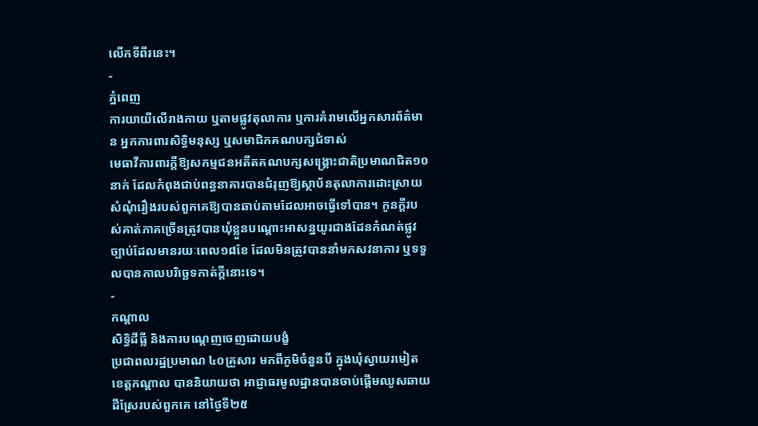លើកទីពីរនេះ។
-
ភ្នំពេញ
ការយាយីលើរាងកាយ ឬតាមផ្លូវតុលាការ ឬការគំរាមលើអ្នកសារព័ត៌មាន អ្នកការពារសិទ្ធិមនុស្ស ឬសមាជិកគណបក្សជំទាស់
មេធាវីការពារក្តីឱ្យសកម្មជនអតីតគណបក្សសង្គ្រោះជាតិប្រមាណជិត១០នាក់ ដែលកំពុងជាប់ពន្ធនាគារបានជំរុញឱ្យស្ថាប័នតុលាការដោះស្រាយសំណុំរឿងរបស់ពួកគេឱ្យបានឆាប់តាមដែលអាចធ្វើទៅបាន។ កូនក្តីរបស់គាត់ភាគច្រើនត្រូវបានឃុំខ្លួនបណ្តោះអាសន្នយូរជាងដែនកំណត់ផ្លូវច្បាប់ដែលមានរយៈពេល១៨ខែ ដែលមិនត្រូវបាននាំមកសវនាការ ឬទទួលបានកាលបរិច្ឆេទកាត់ក្តីនោះទេ។
-
កណ្ដាល
សិទ្ធិដីធ្លី និងការបណ្តេញចេញដោយបង្ខំ
ប្រជាពលរដ្ឋប្រមាណ ៤០គ្រួសារ មកពីភូមិចំនួនបី ក្នុងឃុំស្វាយរមៀត ខេត្តកណ្តាល បាននិយាយថា អាជ្ញាធរមូលដ្ឋានបានចាប់ផ្តើមឈូសឆាយដីស្រែរបស់ពួកគេ នៅថ្ងៃទី២៥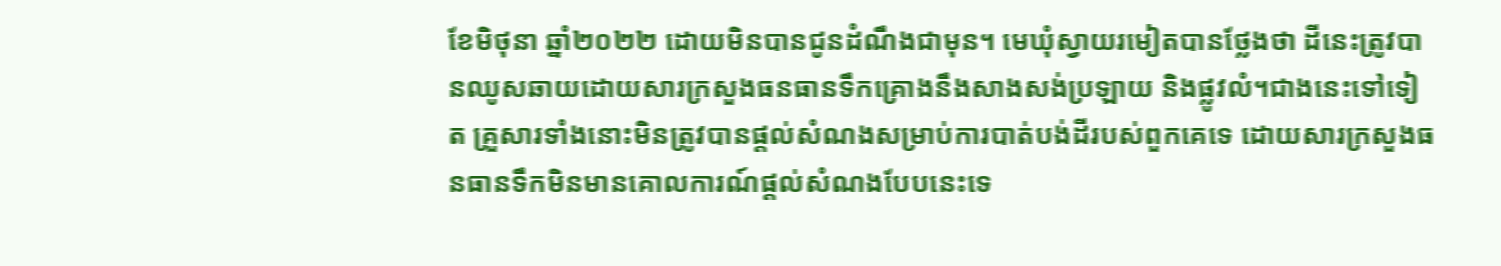ខែមិថុនា ឆ្នាំ២០២២ ដោយមិនបានជូនដំណឹងជាមុន។ មេឃុំស្វាយរមៀតបានថ្លែងថា ដីនេះត្រូវបានឈូសឆាយដោយសារក្រសួងធនធានទឹកគ្រោងនឹងសាងសង់ប្រឡាយ និងផ្លូវលំ។ជាងនេះទៅទៀត គ្រួសារទាំងនោះមិនត្រូវបានផ្តល់សំណងសម្រាប់ការបាត់បង់ដីរបស់ពួកគេទេ ដោយសារក្រសួងធនធានទឹកមិនមានគោលការណ៍ផ្តល់សំណងបែបនេះទេ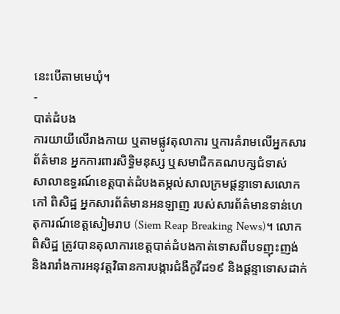នេះបើតាមមេឃុំ។
-
បាត់ដំបង
ការយាយីលើរាងកាយ ឬតាមផ្លូវតុលាការ ឬការគំរាមលើអ្នកសារព័ត៌មាន អ្នកការពារសិទ្ធិមនុស្ស ឬសមាជិកគណបក្សជំទាស់
សាលាឧទ្ធរណ៍ខេត្តបាត់ដំបងតម្កល់សាលក្រមផ្តន្ទាទោសលោក កៅ ពិសិដ្ឋ អ្នកសារព័ត៌មានអនឡាញ របស់សារព័ត៌មានទាន់ហេតុការណ៍ខេត្តសៀមរាប (Siem Reap Breaking News)។ លោក ពិសិដ្ឋ ត្រូវបានតុលាការខេត្តបាត់ដំបងកាត់ទោសពីបទញុះញង់ និងរារាំងការអនុវត្តវិធានការបង្ការជំងឺកូវីដ១៩ និងផ្តន្ទាទោសដាក់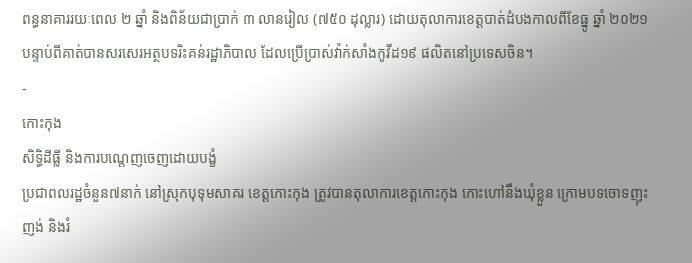ពន្ធនាគាររយៈពេល ២ ឆ្នាំ និងពិន័យជាប្រាក់ ៣ លានរៀល (៧៥០ ដុល្លារ) ដោយតុលាការខេត្តបាត់ដំបងកាលពីខែធ្នូ ឆ្នាំ ២០២១ បន្ទាប់ពីគាត់បានសរសេរអត្ថបទរិះគន់រដ្ឋាភិបាល ដែលប្រើប្រាស់វ៉ាក់សាំងកូវីដ១៩ ផលិតនៅប្រទេសចិន។
-
កោះកុង
សិទ្ធិដីធ្លី និងការបណ្តេញចេញដោយបង្ខំ
ប្រជាពលរដ្ឋចំនួន៧នាក់ នៅស្រុកបុទុមសាគរ ខេត្តកោះកុង ត្រូវបានតុលាការខេត្តកោះកុង កោះហៅនឹងឃុំខ្លួន ក្រោមបទចោទញុះញង់ និងរំ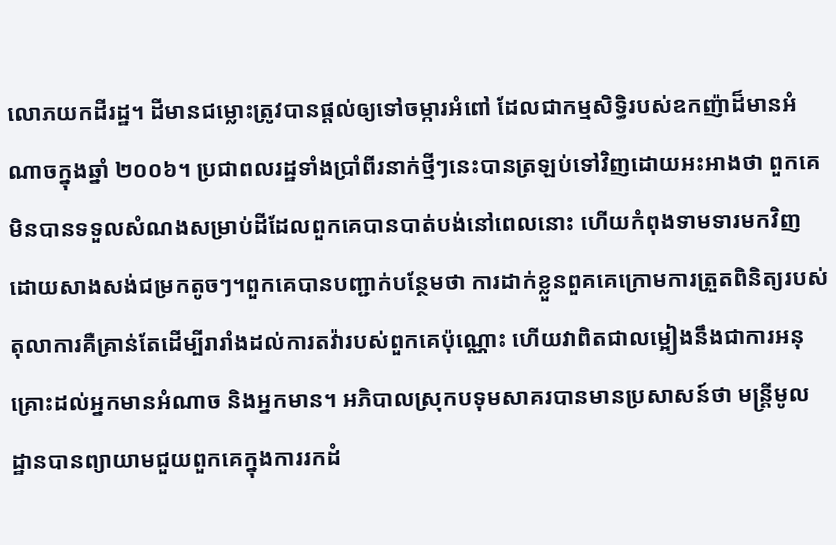លោភយកដីរដ្ឋ។ ដីមានជម្លោះត្រូវបានផ្តល់ឲ្យទៅចម្ការអំពៅ ដែលជាកម្មសិទ្ធិរបស់ឧកញ៉ាដ៏មានអំណាចក្នុងឆ្នាំ ២០០៦។ ប្រជាពលរដ្ឋទាំងប្រាំពីរនាក់ថ្មីៗនេះបានត្រឡប់ទៅវិញដោយអះអាងថា ពួកគេមិនបានទទួលសំណងសម្រាប់ដីដែលពួកគេបានបាត់បង់នៅពេលនោះ ហើយកំពុងទាមទារមកវិញដោយសាងសង់ជម្រកតូចៗ។ពួកគេបានបញ្ជាក់បន្ថែមថា ការដាក់ខ្លួនពួគគេក្រោមការត្រួតពិនិត្យរបស់តុលាការគឺគ្រាន់តែដើម្បីរារាំងដល់ការតវ៉ារបស់ពួកគេប៉ុណ្ណោះ ហើយវាពិតជាលម្អៀងនឹងជាការអនុគ្រោះដល់អ្នកមានអំណាច និងអ្នកមាន។ អភិបាលស្រុកបទុមសាគរបានមានប្រសាសន៍ថា មន្ត្រីមូលដ្ឋានបានព្យាយាមជួយពួកគេក្នុងការរកដំ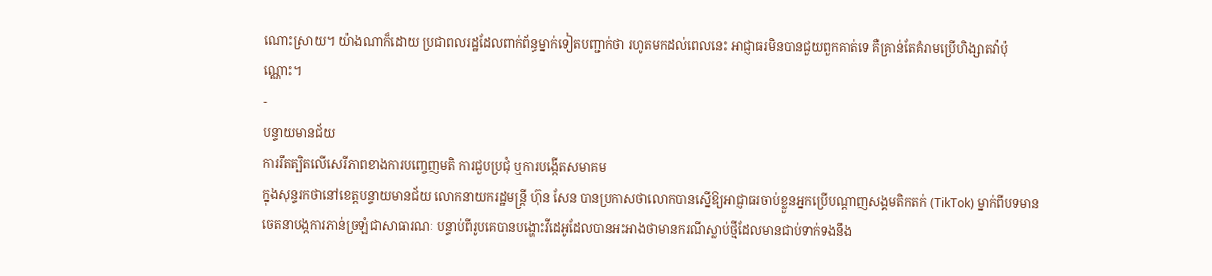ណោះស្រាយ។ យ៉ាងណាក៏ដោយ ប្រជាពលរដ្ឋដែលពាក់ព័ន្ធម្នាក់ទៀតបញ្ជាក់ថា រហូតមកដល់ពេលនេះ អាជ្ញាធរមិនបានជួយពួកគាត់ទេ គឺគ្រាន់តែគំរាមប្រើហិង្សាតវ៉ាប៉ុណ្ណោះ។
-
បន្ទាយមានជ័យ
ការរឹតត្បិតលើសេរីភាពខាងការបញ្ចេញមតិ ការជួបប្រជុំ ឬការបង្កើតសមាគម
ក្នុងសុន្ទរកថានៅខេត្តបន្ទាយមានជ័យ លោកនាយករដ្ឋមន្ត្រី ហ៊ុន សែន បានប្រកាសថាលោកបានស្នើឱ្យអាជ្ញាធរចាប់ខ្លួនអ្នកប្រើបណ្តាញសង្គមតិកតក់ (TikTok) ម្នាក់ពីបទមានចេតនាបង្កការភាន់ច្រឡំជាសាធារណៈ បន្ទាប់ពីរូបគេបានបង្ហោះវីដេអូដែលបានអះអាងថាមានករណីស្លាប់ថ្មីដែលមានជាប់ទាក់ទងនឹង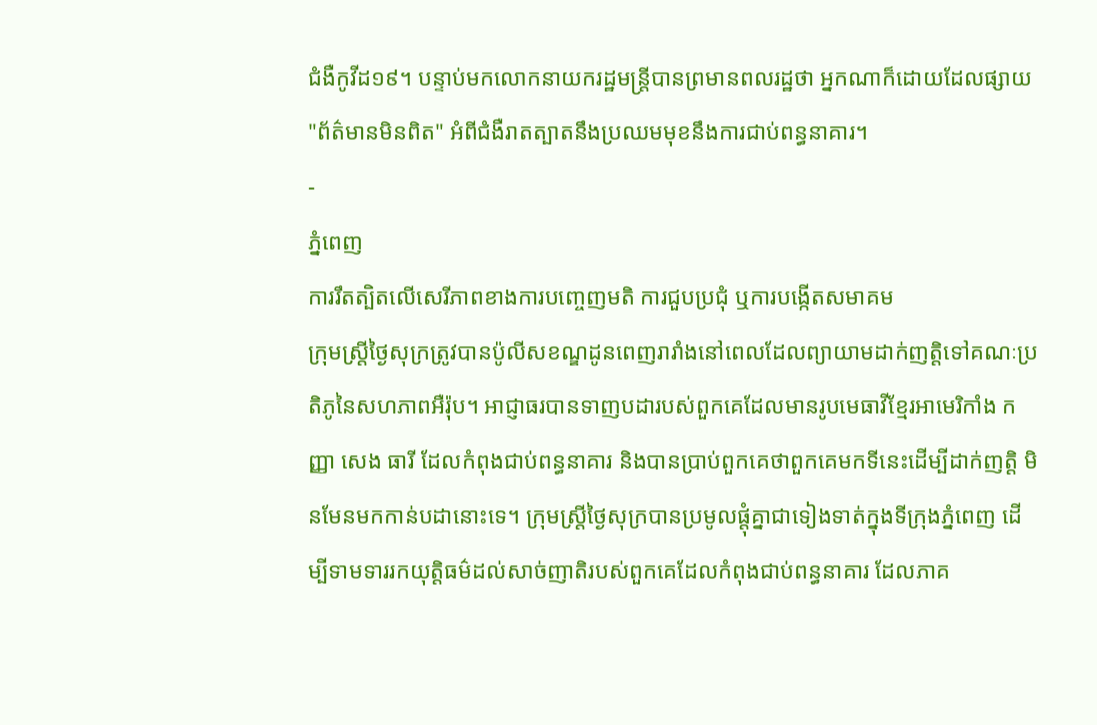ជំងឺកូវីដ១៩។ បន្ទាប់មកលោកនាយករដ្ឋមន្ត្រីបានព្រមានពលរដ្ឋថា អ្នកណាក៏ដោយដែលផ្សាយ "ព័ត៌មានមិនពិត" អំពីជំងឺរាតត្បាតនឹងប្រឈមមុខនឹងការជាប់ពន្ធនាគារ។
-
ភ្នំពេញ
ការរឹតត្បិតលើសេរីភាពខាងការបញ្ចេញមតិ ការជួបប្រជុំ ឬការបង្កើតសមាគម
ក្រុមស្ត្រីថ្ងៃសុក្រត្រូវបានប៉ូលីសខណ្ឌដូនពេញរារាំងនៅពេលដែលព្យាយាមដាក់ញត្តិទៅគណៈប្រតិភូនៃសហភាពអឺរ៉ុប។ អាជ្ញាធរបានទាញបដារបស់ពួកគេដែលមានរូបមេធាវីខ្មែរអាមេរិកាំង កញ្ញា សេង ធារី ដែលកំពុងជាប់ពន្ធនាគារ និងបានប្រាប់ពួកគេថាពួកគេមកទីនេះដើម្បីដាក់ញត្តិ មិនមែនមកកាន់បដានោះទេ។ ក្រុមស្ត្រីថ្ងៃសុក្របានប្រមូលផ្តុំគ្នាជាទៀងទាត់ក្នុងទីក្រុងភ្នំពេញ ដើម្បីទាមទាររកយុត្តិធម៌ដល់សាច់ញាតិរបស់ពួកគេដែលកំពុងជាប់ពន្ធនាគារ ដែលភាគ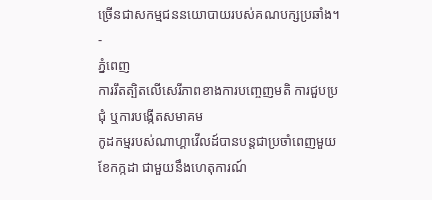ច្រើនជាសកម្មជននយោបាយរបស់គណបក្សប្រឆាំង។
-
ភ្នំពេញ
ការរឹតត្បិតលើសេរីភាពខាងការបញ្ចេញមតិ ការជួបប្រជុំ ឬការបង្កើតសមាគម
កូដកម្មរបស់ណាហ្គាវើលដ៍បានបន្តជាប្រចាំពេញមួយខែកក្កដា ជាមួយនឹងហេតុការណ៍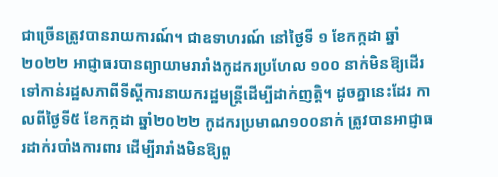ជាច្រើនត្រូវបានរាយការណ៍។ ជាឧទាហរណ៍ នៅថ្ងៃទី ១ ខែកក្កដា ឆ្នាំ ២០២២ អាជ្ញាធរបានព្យាយាមរារាំងកូដករប្រហែល ១០០ នាក់មិនឱ្យដើរទៅកាន់រដ្ឋសភាពីទីស្តីការនាយករដ្ឋមន្ត្រីដើម្បីដាក់ញត្តិ។ ដូចគ្នានេះដែរ កាលពីថ្ងៃទី៥ ខែកក្កដា ឆ្នាំ២០២២ កូដករប្រមាណ១០០នាក់ ត្រូវបានអាជ្ញាធរដាក់របាំងការពារ ដើម្បីរារាំងមិនឱ្យពួ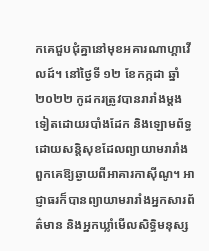កគេជួបជុំគ្នានៅមុខអគារណាហ្គាវើលដ៍។ នៅថ្ងៃទី ១២ ខែកក្កដា ឆ្នាំ ២០២២ កូដករត្រូវបានរារាំងម្តងទៀតដោយរបាំងដែក និងឡោមព័ទ្ធដោយសន្តិសុខដែលព្យាយាមរារាំងពួកគេឱ្យឆ្ងាយពីអាគារកាស៊ីណូ។ អាជ្ញាធរក៏បានព្យាយាមរារាំងអ្នកសារព័ត៌មាន និងអ្នកឃ្លាំមើលសិទ្ធិមនុស្ស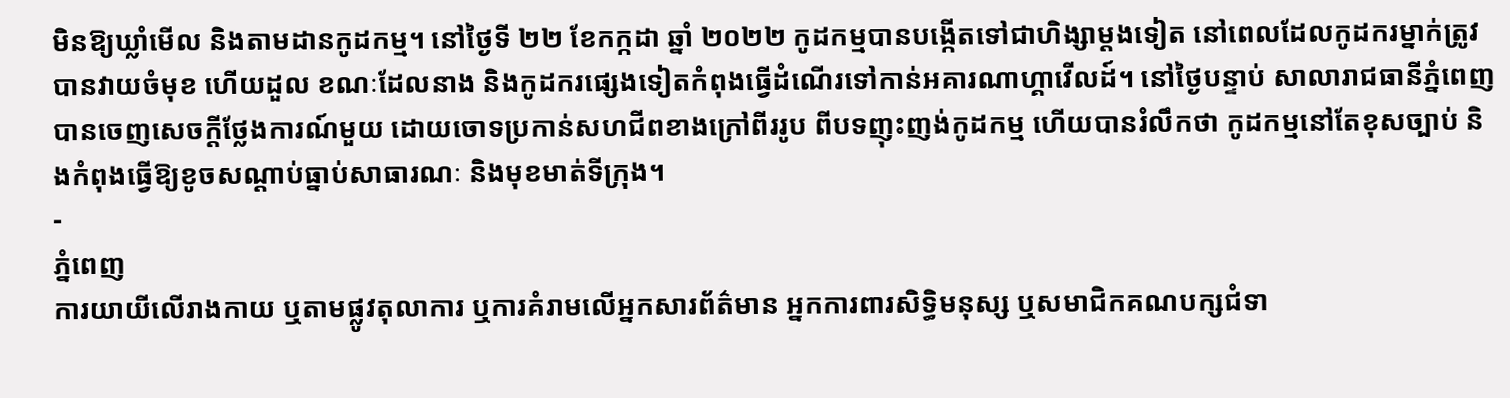មិនឱ្យឃ្លាំមើល និងតាមដានកូដកម្ម។ នៅថ្ងៃទី ២២ ខែកក្កដា ឆ្នាំ ២០២២ កូដកម្មបានបង្កើតទៅជាហិង្សាម្តងទៀត នៅពេលដែលកូដករម្នាក់ត្រូវបានវាយចំមុខ ហើយដួល ខណៈដែលនាង និងកូដករផ្សេងទៀតកំពុងធ្វើដំណើរទៅកាន់អគារណាហ្គាវើលដ៍។ នៅថ្ងៃបន្ទាប់ សាលារាជធានីភ្នំពេញ បានចេញសេចក្តីថ្លែងការណ៍មួយ ដោយចោទប្រកាន់សហជីពខាងក្រៅពីររូប ពីបទញុះញង់កូដកម្ម ហើយបានរំលឹកថា កូដកម្មនៅតែខុសច្បាប់ និងកំពុងធ្វើឱ្យខូចសណ្តាប់ធ្នាប់សាធារណៈ និងមុខមាត់ទីក្រុង។
-
ភ្នំពេញ
ការយាយីលើរាងកាយ ឬតាមផ្លូវតុលាការ ឬការគំរាមលើអ្នកសារព័ត៌មាន អ្នកការពារសិទ្ធិមនុស្ស ឬសមាជិកគណបក្សជំទា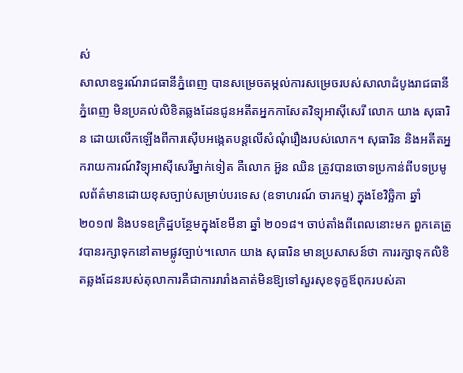ស់
សាលាឧទ្ធរណ៍រាជធានីភ្នំពេញ បានសម្រេចតម្កល់ការសម្រេចរបស់សាលាដំបូងរាជធានីភ្នំពេញ មិនប្រគល់លិខិតឆ្លងដែនជូនអតីតអ្នកកាសែតវិទ្យុអាស៊ីសេរី លោក យាង សុធារិន ដោយលើកឡើងពីការស៊ើបអង្កេតបន្តលើសំណុំរឿងរបស់លោក។ សុធារិន និងអតីតអ្នករាយការណ៍វិទ្យុអាស៊ីសេរីម្នាក់ទៀត គឺលោក អ៊ួន ឈិន ត្រូវបានចោទប្រកាន់ពីបទប្រមូលព័ត៌មានដោយខុសច្បាប់សម្រាប់បរទេស (ឧទាហរណ៍ ចារកម្ម) ក្នុងខែវិច្ឆិកា ឆ្នាំ ២០១៧ និងបទឧក្រិដ្ឋបន្ថែមក្នុងខែមីនា ឆ្នាំ ២០១៨។ ចាប់តាំងពីពេលនោះមក ពួកគេត្រូវបានរក្សាទុកនៅតាមផ្លូវច្បាប់។លោក យាង សុធារិន មានប្រសាសន៍ថា ការរក្សាទុកលិខិតឆ្លងដែនរបស់តុលាការគឺជាការរារាំងគាត់មិនឱ្យទៅសួរសុខទុក្ខឪពុករបស់គា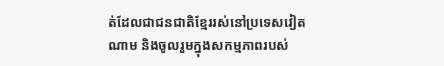ត់ដែលជាជនជាតិខ្មែររស់នៅប្រទេសវៀតណាម និងចូលរួមក្នុងសកម្មភាពរបស់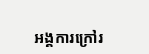អង្គការក្រៅរ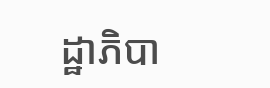ដ្ឋាភិបា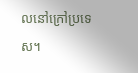លនៅក្រៅប្រទេស។